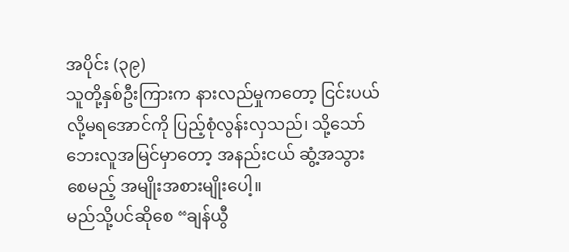အပိုင်း (၃၉)
သူတို့နှစ်ဦးကြားက နားလည်မှုကတော့ ငြင်းပယ်လို့မရအောင်ကို ပြည့်စုံလွန်းလှသည်၊ သို့သော် ဘေးလူအမြင်မှာတော့ အနည်းငယ် ဆွံ့အသွားစေမည့် အမျိုးအစားမျိုးပေါ့။
မည်သို့ပင်ဆိုစေ “ချန်ယွီ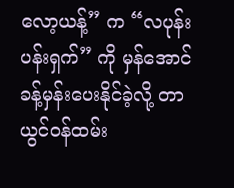လော့ယန့်” က “လပုန်း ပန်းရှက်” ကို မှန်အောင်ခန့်မှန်းပေးနိုင်ခဲ့လို့ တာယွင်ဝန်ထမ်း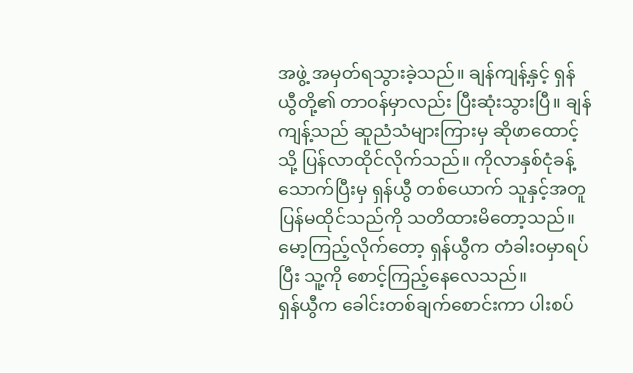အဖွဲ့ အမှတ်ရသွားခဲ့သည်။ ချန်ကျန့်နှင့် ရှန်ယွီတို့၏ တာဝန်မှာလည်း ပြီးဆုံးသွားပြီ။ ချန်ကျန့်သည် ဆူညံသံများကြားမှ ဆိုဖာထောင့်သို့ ပြန်လာထိုင်လိုက်သည်။ ကိုလာနှစ်ငုံခန့် သောက်ပြီးမှ ရှန်ယွီ တစ်ယောက် သူနှင့်အတူ ပြန်မထိုင်သည်ကို သတိထားမိတော့သည်။ မော့ကြည့်လိုက်တော့ ရှန်ယွီက တံခါးဝမှာရပ်ပြီး သူ့ကို စောင့်ကြည့်နေလေသည်။
ရှန်ယွီက ခေါင်းတစ်ချက်စောင်းကာ ပါးစပ်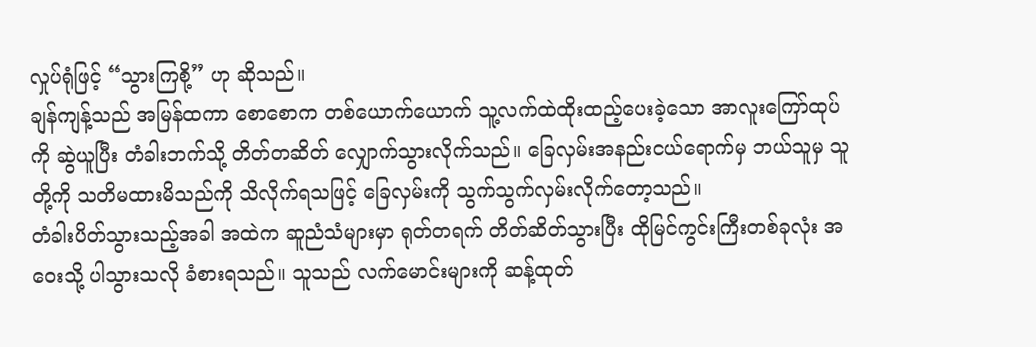လှုပ်ရုံဖြင့် “သွားကြစို့” ဟု ဆိုသည်။
ချန်ကျန့်သည် အမြန်ထကာ စောစောက တစ်ယောက်ယောက် သူ့လက်ထဲထိုးထည့်ပေးခဲ့သော အာလူးကြော်ထုပ်ကို ဆွဲယူပြီး တံခါးဘက်သို့ တိတ်တဆိတ် လျှောက်သွားလိုက်သည်။ ခြေလှမ်းအနည်းငယ်ရောက်မှ ဘယ်သူမှ သူတို့ကို သတိမထားမိသည်ကို သိလိုက်ရသဖြင့် ခြေလှမ်းကို သွက်သွက်လှမ်းလိုက်တော့သည်။
တံခါးပိတ်သွားသည့်အခါ အထဲက ဆူညံသံများမှာ ရုတ်တရက် တိတ်ဆိတ်သွားပြီး ထိုမြင်ကွင်းကြီးတစ်ခုလုံး အဝေးသို့ ပါသွားသလို ခံစားရသည်။ သူသည် လက်မောင်းများကို ဆန့်ထုတ်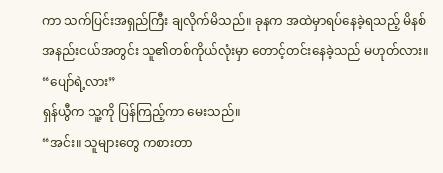ကာ သက်ပြင်းအရှည်ကြီး ချလိုက်မိသည်။ ခုနက အထဲမှာရပ်နေခဲ့ရသည့် မိနစ်အနည်းငယ်အတွင်း သူ၏တစ်ကိုယ်လုံးမှာ တောင့်တင်းနေခဲ့သည် မဟုတ်လား။
“ပျော်ရဲ့လား”
ရှန်ယွီက သူ့ကို ပြန်ကြည့်ကာ မေးသည်။
“အင်း။ သူများတွေ ကစားတာ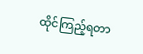ထိုင်ကြည့်ရတာ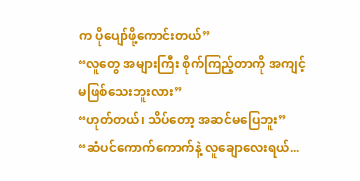က ပိုပျော်ဖို့ကောင်းတယ်”
“လူတွေ အများကြီး စိုက်ကြည့်တာကို အကျင့်မဖြစ်သေးဘူးလား”
“ဟုတ်တယ်၊ သိပ်တော့ အဆင်မပြေဘူး”
“ဆံပင်ကောက်ကောက်နဲ့ လူချောလေးရယ်...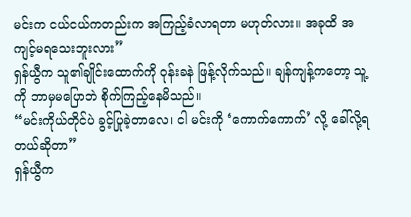မင်းက ငယ်ငယ်ကတည်းက အကြည့်ခံလာရတာ မဟုတ်လား။ အခုထိ အကျင့်မရသေးဘူးလား”
ရှန်ယွီက သူ၏ချိုင်းထောက်ကို ဝုန်းခနဲ ဖြန့်လိုက်သည်။ ချန်ကျန့်ကတော့ သူ့ကို ဘာမှမပြောဘဲ စိုက်ကြည့်နေမိသည်။
“မင်းကိုယ်တိုင်ပဲ ခွင့်ပြုခဲ့တာလေ၊ ငါ မင်းကို ‘ကောက်ကောက်’ လို့ ခေါ်လို့ရတယ်ဆိုတာ”
ရှန်ယွီက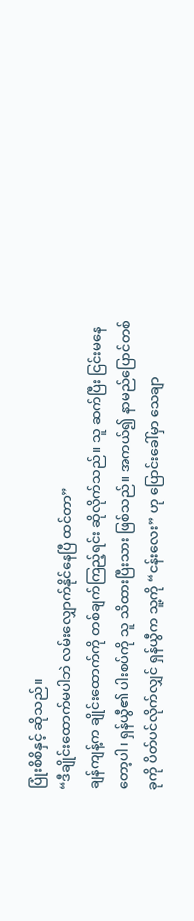ပြုံးစိစိနှင့် ဆိုသည်။
“ဒီချိုင်းထောက်မပါဘဲ လမ်းလျှောက်နိုင်နေပြီ ထင်တာ”
ချန်ကျန့်က ချိုင်းထောက်ကို တစ်ချက်ကြည့်ရင်း ဆိုလိုက်သည်။ သူ ဆက်ပြီး ငြင်းမနေတော့ပါ၊ ရှန်ယွီ၏ ပါးစပ်ကို သူ သိထားပြီးသား ဖြစ်သည်။ အကယ်၍ နာမည်ပြောင်တစ်ခုကို ပိတ်ပင်လိုက်လျှင် ရှန်ယွီက သူ့ကို “ငန်းလေး” ဟု ပြောင်းခေါ်မှာ သေချာ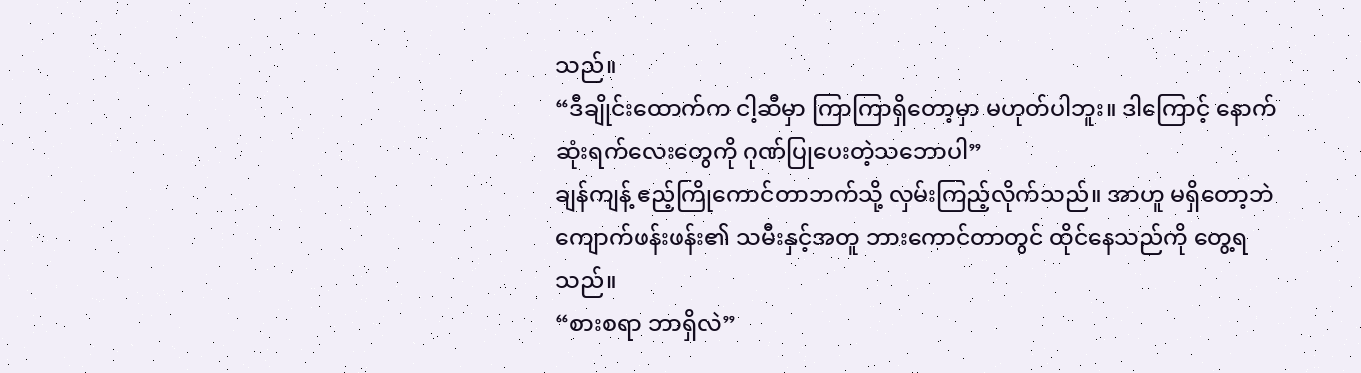သည်။
“ဒီချိုင်းထောက်က ငါ့ဆီမှာ ကြာကြာရှိတော့မှာ မဟုတ်ပါဘူး။ ဒါကြောင့် နောက်ဆုံးရက်လေးတွေကို ဂုဏ်ပြုပေးတဲ့သဘောပါ”
ချန်ကျန့် ဧည့်ကြိုကောင်တာဘက်သို့ လှမ်းကြည့်လိုက်သည်။ အာဟူ မရှိတော့ဘဲ ကျောက်ဖန်းဖန်း၏ သမီးနှင့်အတူ ဘားကောင်တာတွင် ထိုင်နေသည်ကို တွေ့ရသည်။
“စားစရာ ဘာရှိလဲ”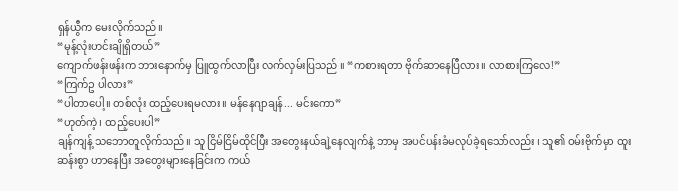ရှန်ယွီက မေးလိုက်သည်။
“မုန့်လုံးဟင်းချိုရှိတယ်”
ကျောက်ဖန်းဖန်းက ဘားနောက်မှ ပြူထွက်လာပြီး လက်လှမ်းပြသည် ။ “ကစားရတာ ဗိုက်ဆာနေပြီလား။ လာစားကြလေ!”
“ကြက်ဥ ပါလား”
“ပါတာပေါ့။ တစ်လုံး ထည့်ပေးရမလား။ မန်နေဂျာချန်... မင်းကော”
“ဟုတ်ကဲ့၊ ထည့်ပေးပါ”
ချန်ကျန့် သဘောတူလိုက်သည်။ သူ ငြိမ်ငြိမ်ထိုင်ပြီး အတွေးနယ်ချဲ့နေလျက်နဲ့ ဘာမှ အပင်ပန်းခံမလုပ်ခဲ့ရသော်လည်း ၊ သူ၏ ဝမ်းဗိုက်မှာ ထူးဆန်းစွာ ဟာနေပြီး အတွေးများနေခြင်းက ကယ်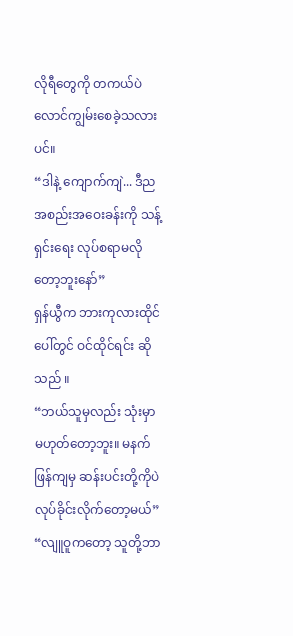လိုရီတွေကို တကယ်ပဲ လောင်ကျွမ်းစေခဲ့သလားပင်။
“ဒါနဲ့ ကျောက်ကျဲ... ဒီည အစည်းအဝေးခန်းကို သန့်ရှင်းရေး လုပ်စရာမလိုတော့ဘူးနော်”
ရှန်ယွီက ဘားကုလားထိုင်ပေါ်တွင် ဝင်ထိုင်ရင်း ဆိုသည် ။
“ဘယ်သူမှလည်း သုံးမှာမဟုတ်တော့ဘူး။ မနက်ဖြန်ကျမှ ဆန်းပင်းတို့ကိုပဲ လုပ်ခိုင်းလိုက်တော့မယ်”
“လျူဝူကတော့ သူတို့ဘာ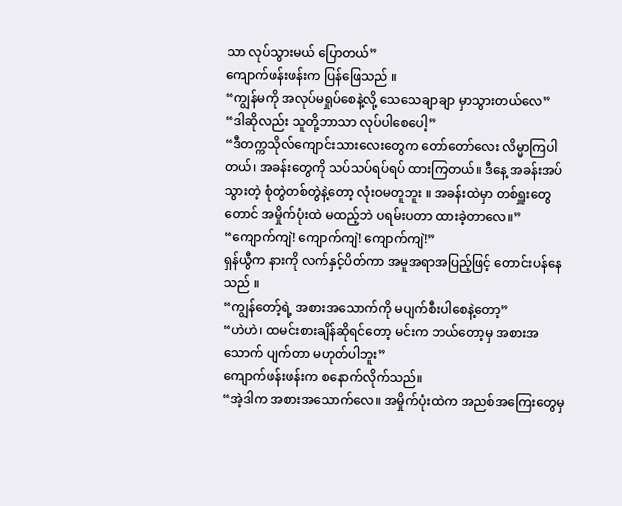သာ လုပ်သွားမယ် ပြောတယ်”
ကျောက်ဖန်းဖန်းက ပြန်ဖြေသည် ။
“ကျွန်မကို အလုပ်မရှုပ်စေနဲ့လို့ သေသေချာချာ မှာသွားတယ်လေ”
“ဒါဆိုလည်း သူတို့ဘာသာ လုပ်ပါစေပေါ့”
“ဒီတက္ကသိုလ်ကျောင်းသားလေးတွေက တော်တော်လေး လိမ္မာကြပါတယ်၊ အခန်းတွေကို သပ်သပ်ရပ်ရပ် ထားကြတယ်။ ဒီနေ့ အခန်းအပ်သွားတဲ့ စုံတွဲတစ်တွဲနဲ့တော့ လုံးဝမတူဘူး ။ အခန်းထဲမှာ တစ်ရှူးတွေတောင် အမှိုက်ပုံးထဲ မထည့်ဘဲ ပရမ်းပတာ ထားခဲ့တာလေ။”
“ကျောက်ကျဲ! ကျောက်ကျဲ! ကျောက်ကျဲ!”
ရှန်ယွီက နားကို လက်နှင့်ပိတ်ကာ အမူအရာအပြည့်ဖြင့် တောင်းပန်နေသည် ။
“ကျွန်တော့်ရဲ့ အစားအသောက်ကို မပျက်စီးပါစေနဲ့တော့”
“ဟဲဟဲ၊ ထမင်းစားချိန်ဆိုရင်တော့ မင်းက ဘယ်တော့မှ အစားအသောက် ပျက်တာ မဟုတ်ပါဘူး”
ကျောက်ဖန်းဖန်းက စနောက်လိုက်သည်။
“အဲ့ဒါက အစားအသောက်လေ။ အမှိုက်ပုံးထဲက အညစ်အကြေးတွေမှ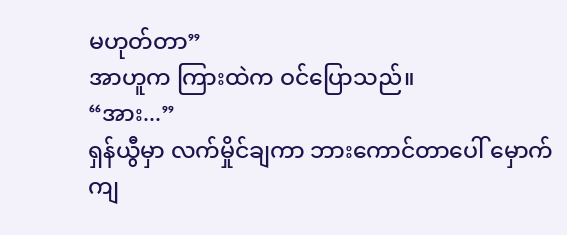မဟုတ်တာ”
အာဟူက ကြားထဲက ဝင်ပြောသည်။
“အား...”
ရှန်ယွီမှာ လက်မှိုင်ချကာ ဘားကောင်တာပေါ် မှောက်ကျ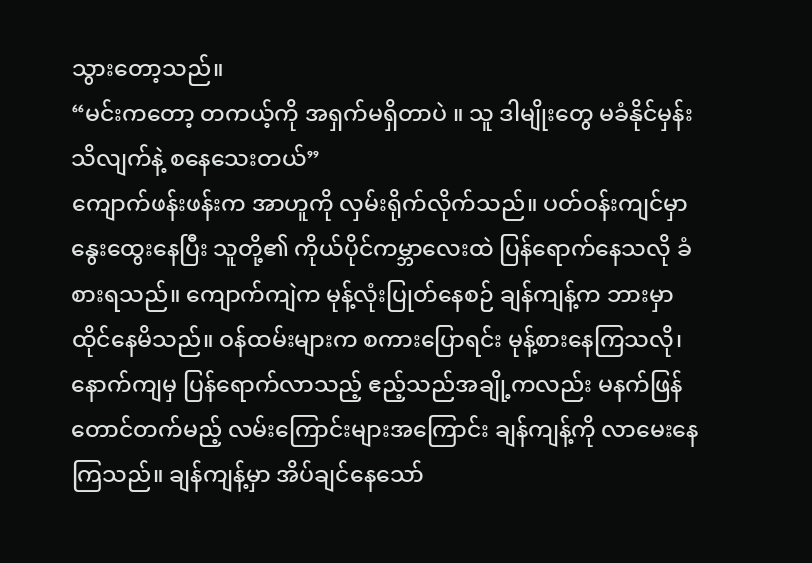သွားတော့သည်။
“မင်းကတော့ တကယ့်ကို အရှက်မရှိတာပဲ ။ သူ ဒါမျိုးတွေ မခံနိုင်မှန်း သိလျက်နဲ့ စနေသေးတယ်”
ကျောက်ဖန်းဖန်းက အာဟူကို လှမ်းရိုက်လိုက်သည်။ ပတ်ဝန်းကျင်မှာ နွေးထွေးနေပြီး သူတို့၏ ကိုယ်ပိုင်ကမ္ဘာလေးထဲ ပြန်ရောက်နေသလို ခံစားရသည်။ ကျောက်ကျဲက မုန့်လုံးပြုတ်နေစဉ် ချန်ကျန့်က ဘားမှာ ထိုင်နေမိသည်။ ဝန်ထမ်းများက စကားပြောရင်း မုန့်စားနေကြသလို၊ နောက်ကျမှ ပြန်ရောက်လာသည့် ဧည့်သည်အချို့ကလည်း မနက်ဖြန် တောင်တက်မည့် လမ်းကြောင်းများအကြောင်း ချန်ကျန့်ကို လာမေးနေကြသည်။ ချန်ကျန့်မှာ အိပ်ချင်နေသော်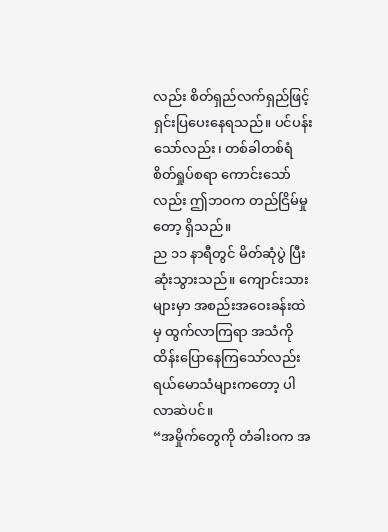လည်း စိတ်ရှည်လက်ရှည်ဖြင့် ရှင်းပြပေးနေရသည်။ ပင်ပန်းသော်လည်း၊ တစ်ခါတစ်ရံ စိတ်ရှုပ်စရာ ကောင်းသော်လည်း ဤဘဝက တည်ငြိမ်မှုတော့ ရှိသည်။
ည ၁၁ နာရီတွင် မိတ်ဆုံပွဲ ပြီးဆုံးသွားသည်။ ကျောင်းသားများမှာ အစည်းအဝေးခန်းထဲမှ ထွက်လာကြရာ အသံကို ထိန်းပြောနေကြသော်လည်း ရယ်မောသံများကတော့ ပါလာဆဲပင်။
“အမှိုက်တွေကို တံခါးဝက အ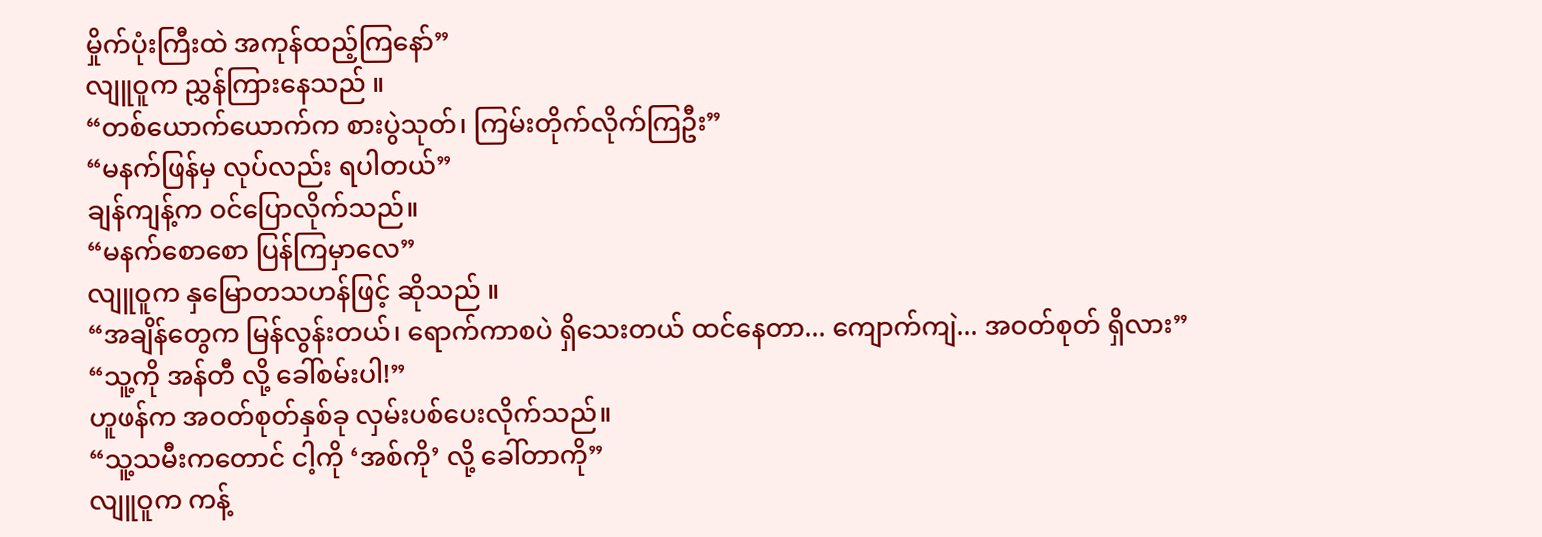မှိုက်ပုံးကြီးထဲ အကုန်ထည့်ကြနော်”
လျူဝူက ညွှန်ကြားနေသည် ။
“တစ်ယောက်ယောက်က စားပွဲသုတ်၊ ကြမ်းတိုက်လိုက်ကြဦး”
“မနက်ဖြန်မှ လုပ်လည်း ရပါတယ်”
ချန်ကျန့်က ဝင်ပြောလိုက်သည်။
“မနက်စောစော ပြန်ကြမှာလေ”
လျူဝူက နှမြောတသဟန်ဖြင့် ဆိုသည် ။
“အချိန်တွေက မြန်လွန်းတယ်၊ ရောက်ကာစပဲ ရှိသေးတယ် ထင်နေတာ... ကျောက်ကျဲ... အဝတ်စုတ် ရှိလား”
“သူ့ကို အန်တီ လို့ ခေါ်စမ်းပါ!”
ဟူဖန်က အဝတ်စုတ်နှစ်ခု လှမ်းပစ်ပေးလိုက်သည်။
“သူ့သမီးကတောင် ငါ့ကို ‘အစ်ကို’ လို့ ခေါ်တာကို”
လျူဝူက ကန့်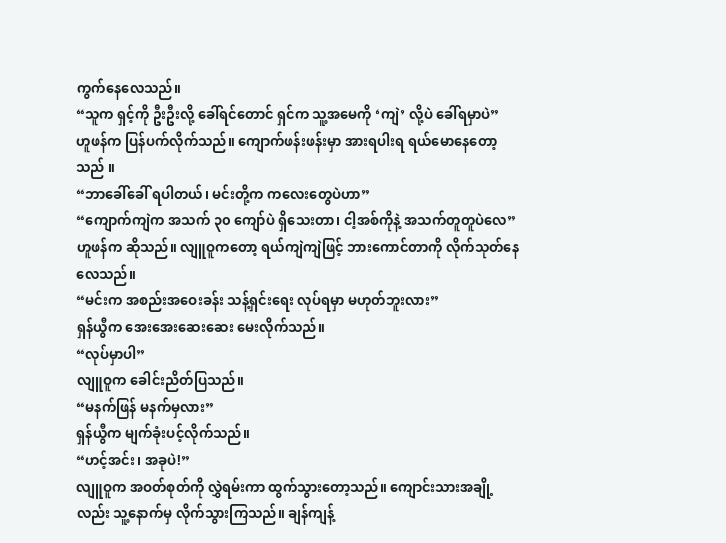ကွက်နေလေသည်။
“သူက ရှင့်ကို ဦးဦးလို့ ခေါ်ရင်တောင် ရှင်က သူ့အမေကို ‘ကျဲ’ လို့ပဲ ခေါ်ရမှာပဲ”
ဟူဖန်က ပြန်ပက်လိုက်သည်။ ကျောက်ဖန်းဖန်းမှာ အားရပါးရ ရယ်မောနေတော့သည် ။
“ဘာခေါ်ခေါ် ရပါတယ်၊ မင်းတို့က ကလေးတွေပဲဟာ”
“ကျောက်ကျဲက အသက် ၃၀ ကျော်ပဲ ရှိသေးတာ၊ ငါ့အစ်ကိုနဲ့ အသက်တူတူပဲလေ”
ဟူဖန်က ဆိုသည်။ လျူဝူကတော့ ရယ်ကျဲကျဲဖြင့် ဘားကောင်တာကို လိုက်သုတ်နေလေသည်။
“မင်းက အစည်းအဝေးခန်း သန့်ရှင်းရေး လုပ်ရမှာ မဟုတ်ဘူးလား”
ရှန်ယွီက အေးအေးဆေးဆေး မေးလိုက်သည်။
“လုပ်မှာပါ”
လျူဝူက ခေါင်းညိတ်ပြသည်။
“မနက်ဖြန် မနက်မှလား”
ရှန်ယွီက မျက်ခုံးပင့်လိုက်သည်။
“ဟင့်အင်း၊ အခုပဲ!”
လျူဝူက အဝတ်စုတ်ကို လွှဲရမ်းကာ ထွက်သွားတော့သည်။ ကျောင်းသားအချို့လည်း သူ့နောက်မှ လိုက်သွားကြသည်။ ချန်ကျန့်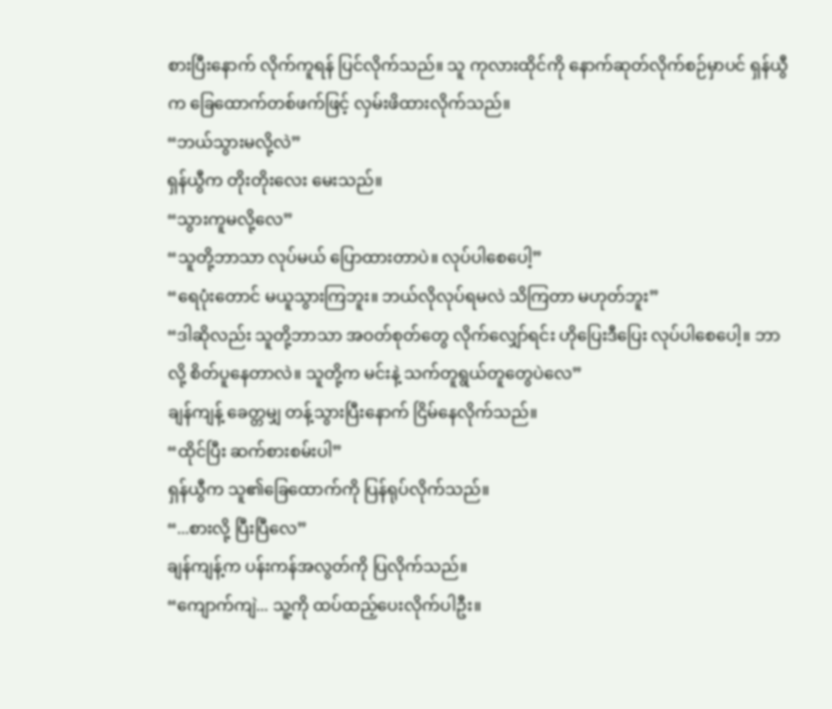စားပြီးနောက် လိုက်ကူရန် ပြင်လိုက်သည်။ သူ ကုလားထိုင်ကို နောက်ဆုတ်လိုက်စဉ်မှာပင် ရှန်ယွီက ခြေထောက်တစ်ဖက်ဖြင့် လှမ်းဖိထားလိုက်သည်။
“ဘယ်သွားမလို့လဲ”
ရှန်ယွီက တိုးတိုးလေး မေးသည်။
“သွားကူမလို့လေ”
“သူတို့ဘာသာ လုပ်မယ် ပြောထားတာပဲ။ လုပ်ပါစေပေါ့”
“ရေပုံးတောင် မယူသွားကြဘူး။ ဘယ်လိုလုပ်ရမလဲ သိကြတာ မဟုတ်ဘူး”
“ဒါဆိုလည်း သူတို့ဘာသာ အဝတ်စုတ်တွေ လိုက်လျှော်ရင်း ဟိုပြေးဒီပြေး လုပ်ပါစေပေါ့။ ဘာလို့ စိတ်ပူနေတာလဲ။ သူတို့က မင်းနဲ့ သက်တူရွယ်တူတွေပဲလေ”
ချန်ကျန့် ခေတ္တမျှ တန့်သွားပြီးနောက် ငြိမ်နေလိုက်သည်။
“ထိုင်ပြီး ဆက်စားစမ်းပါ”
ရှန်ယွီက သူ၏ခြေထောက်ကို ပြန်ရုပ်လိုက်သည်။
“...စားလို့ ပြီးပြီလေ”
ချန်ကျန့်က ပန်းကန်အလွတ်ကို ပြလိုက်သည်။
“ကျောက်ကျဲ... သူ့ကို ထပ်ထည့်ပေးလိုက်ပါဦး။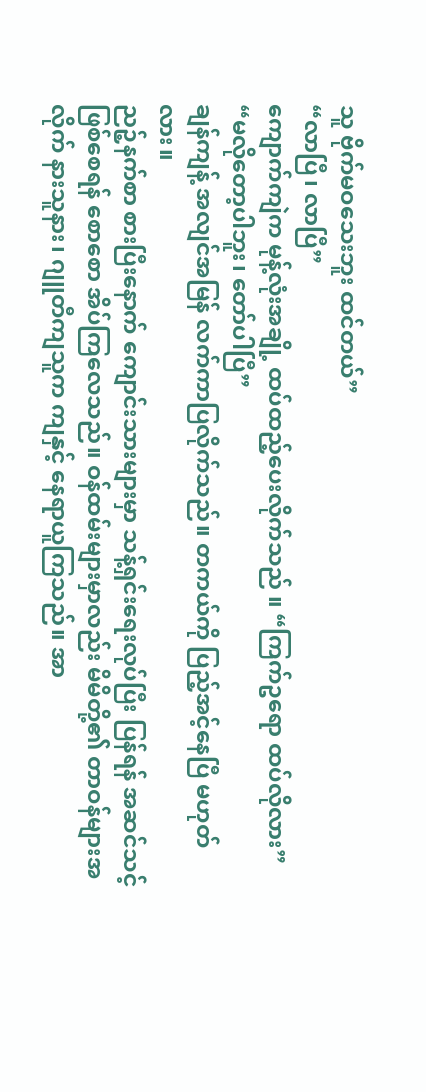သူ ဗိုက်မဝသေးဘူး ထင်တယ်”
“လာပြီ၊ လာပြီ”
ကျောက်ကျဲက မုန့်လုံးအချို့ ထပ်ထည့်ပေးလိုက်သည် ။ “ကြက်ဥရော ထပ်လိုလား”
“မလိုတော့ပါဘူး၊ တော်ပါပြီ”
ချန်ကျန့် အလျင်အမြန် လက်ကာပြလိုက်သည်။ တကယ်ကို ပြည့်အင့်နေပြီ မဟုတ်လား။
ညဉ့်နက်စာ စားပြီးနောက် ကျောင်းသားများမှာ သန့်ရှင်းရေးလုပ်ပြီး ပြန်ရန် အဆင်သင့်ဖြစ်စေရန် စောစော အိပ်ကြလေသည်။ ဝန်ထမ်းများမှာလည်း မိမိတို့၏ တာဝန်များအလိုက် နားသူနား၊ ဂျူတီကျသူက ကျနှင့် နေရာယူကြသည်။ အာ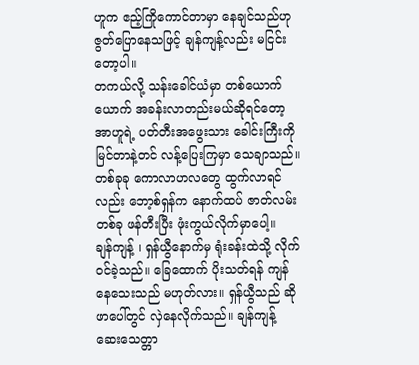ဟူက ဧည့်ကြိုကောင်တာမှာ နေချင်သည်ဟု ဇွတ်ပြောနေသဖြင့် ချန်ကျန့်လည်း မငြင်းတော့ပါ။
တကယ်လို့ သန်းခေါင်ယံမှာ တစ်ယောက်ယောက် အခန်းလာတည်းမယ်ဆိုရင်တော့ အာဟူရဲ့ ပတ်တီးအဖွေးသား ခေါင်းကြီးကို မြင်တာနဲ့တင် လန့်ပြေးကြမှာ သေချာသည်။ တစ်ခုခု ကောလာဟလတွေ ထွက်လာရင်လည်း ဘော့စ်ရှန်က နောက်ထပ် ဇာတ်လမ်းတစ်ခု ဖန်တီးပြီး ဖုံးကွယ်လိုက်မှာပေါ့။
ချန်ကျန့် ၊ ရှန်ယွီနောက်မှ ရုံးခန်းထဲသို့ လိုက်ဝင်ခဲ့သည်။ ခြေထောက် ပိုးသတ်ရန် ကျန်နေသေးသည် မဟုတ်လား။ ရှန်ယွီသည် ဆိုဖာပေါ်တွင် လှဲနေလိုက်သည်။ ချန်ကျန့် ဆေးသေတ္တာ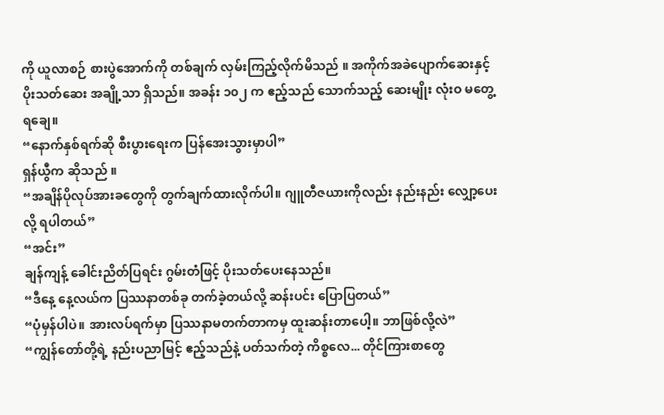ကို ယူလာစဉ် စားပွဲအောက်ကို တစ်ချက် လှမ်းကြည့်လိုက်မိသည် ။ အကိုက်အခဲပျောက်ဆေးနှင့် ပိုးသတ်ဆေး အချို့သာ ရှိသည်။ အခန်း ၁၀၂ က ဧည့်သည် သောက်သည့် ဆေးမျိုး လုံးဝ မတွေ့ရချေ။
“နောက်နှစ်ရက်ဆို စီးပွားရေးက ပြန်အေးသွားမှာပါ”
ရှန်ယွီက ဆိုသည် ။
“အချိန်ပိုလုပ်အားခတွေကို တွက်ချက်ထားလိုက်ပါ။ ဂျူတီဇယားကိုလည်း နည်းနည်း လျှော့ပေးလို့ ရပါတယ်”
“အင်း”
ချန်ကျန့် ခေါင်းညိတ်ပြရင်း ဂွမ်းတံဖြင့် ပိုးသတ်ပေးနေသည်။
“ဒီနေ့ နေ့လယ်က ပြဿနာတစ်ခု တက်ခဲ့တယ်လို့ ဆန်းပင်း ပြောပြတယ်”
“ပုံမှန်ပါပဲ။ အားလပ်ရက်မှာ ပြဿနာမတက်တာကမှ ထူးဆန်းတာပေါ့။ ဘာဖြစ်လို့လဲ”
“ကျွန်တော်တို့ရဲ့ နည်းပညာမြင့် ဧည့်သည်နဲ့ ပတ်သက်တဲ့ ကိစ္စလေ... တိုင်ကြားစာတွေ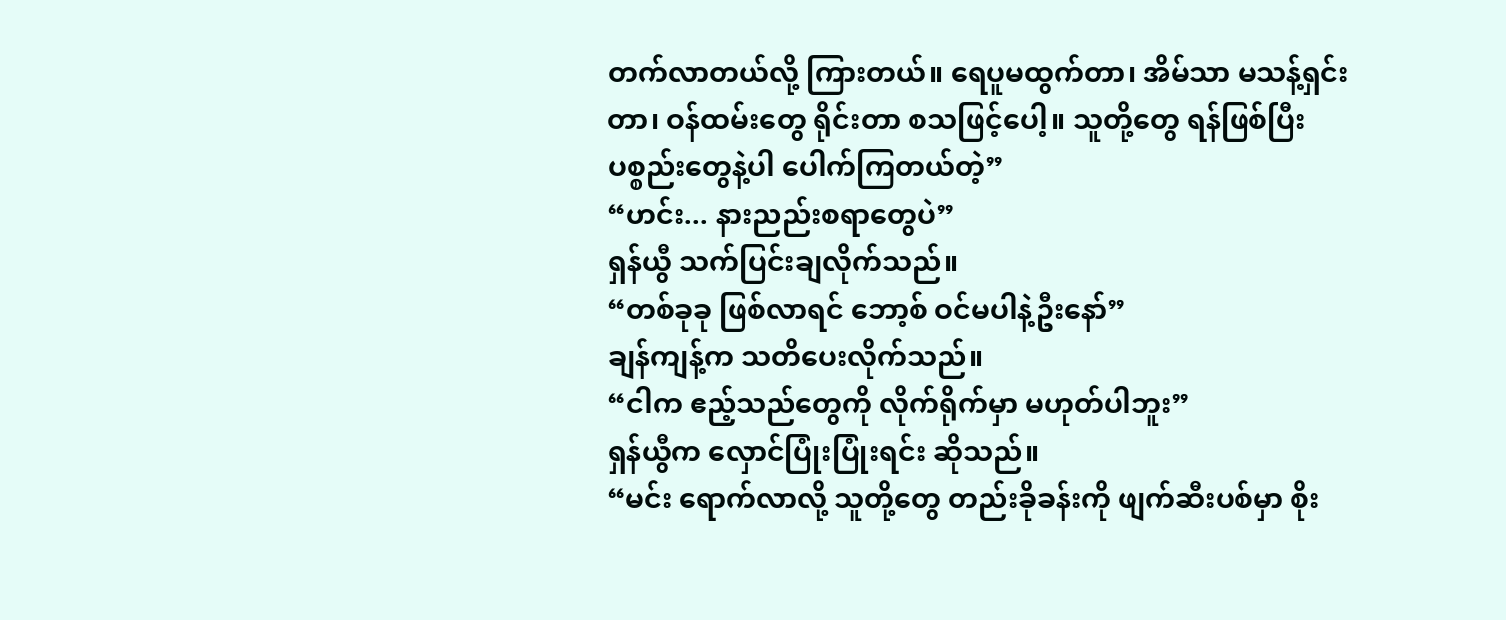တက်လာတယ်လို့ ကြားတယ်။ ရေပူမထွက်တာ၊ အိမ်သာ မသန့်ရှင်းတာ၊ ဝန်ထမ်းတွေ ရိုင်းတာ စသဖြင့်ပေါ့။ သူတို့တွေ ရန်ဖြစ်ပြီး ပစ္စည်းတွေနဲ့ပါ ပေါက်ကြတယ်တဲ့”
“ဟင်း... နားညည်းစရာတွေပဲ”
ရှန်ယွီ သက်ပြင်းချလိုက်သည်။
“တစ်ခုခု ဖြစ်လာရင် ဘော့စ် ဝင်မပါနဲ့ဦးနော်”
ချန်ကျန့်က သတိပေးလိုက်သည်။
“ငါက ဧည့်သည်တွေကို လိုက်ရိုက်မှာ မဟုတ်ပါဘူး”
ရှန်ယွီက လှောင်ပြုံးပြုံးရင်း ဆိုသည်။
“မင်း ရောက်လာလို့ သူတို့တွေ တည်းခိုခန်းကို ဖျက်ဆီးပစ်မှာ စိုး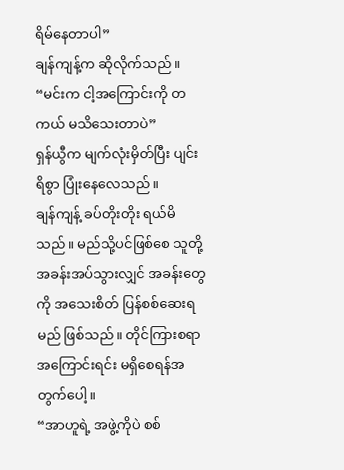ရိမ်နေတာပါ”
ချန်ကျန့်က ဆိုလိုက်သည်။
“မင်းက ငါ့အကြောင်းကို တကယ် မသိသေးတာပဲ”
ရှန်ယွီက မျက်လုံးမှိတ်ပြီး ပျင်းရိစွာ ပြုံးနေလေသည်။
ချန်ကျန့် ခပ်တိုးတိုး ရယ်မိသည်။ မည်သို့ပင်ဖြစ်စေ သူတို့ အခန်းအပ်သွားလျှင် အခန်းတွေကို အသေးစိတ် ပြန်စစ်ဆေးရမည် ဖြစ်သည်။ တိုင်ကြားစရာ အကြောင်းရင်း မရှိစေရန်အတွက်ပေါ့။
“အာဟူရဲ့ အဖွဲ့ကိုပဲ စစ်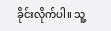ခိုင်းလိုက်ပါ။ သူ့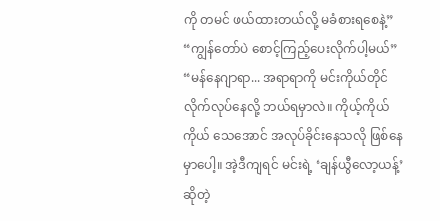ကို တမင် ဖယ်ထားတယ်လို့ မခံစားရစေနဲ့”
“ကျွန်တော်ပဲ စောင့်ကြည့်ပေးလိုက်ပါ့မယ်”
“မန်နေဂျာရာ... အရာရာကို မင်းကိုယ်တိုင် လိုက်လုပ်နေလို့ ဘယ်ရမှာလဲ။ ကိုယ့်ကိုယ်ကိုယ် သေအောင် အလုပ်ခိုင်းနေသလို ဖြစ်နေမှာပေါ့။ အဲ့ဒီကျရင် မင်းရဲ့ ‘ချန်ယွီလော့ယန့်’ ဆိုတဲ့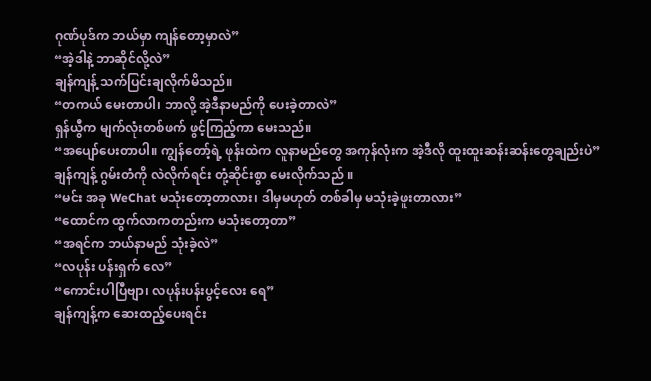ဂုဏ်ပုဒ်က ဘယ်မှာ ကျန်တော့မှာလဲ”
“အဲ့ဒါနဲ့ ဘာဆိုင်လို့လဲ”
ချန်ကျန့် သက်ပြင်းချလိုက်မိသည်။
“တကယ် မေးတာပါ၊ ဘာလို့ အဲ့ဒီနာမည်ကို ပေးခဲ့တာလဲ”
ရှန်ယွီက မျက်လုံးတစ်ဖက် ဖွင့်ကြည့်ကာ မေးသည်။
“အပျော်ပေးတာပါ။ ကျွန်တော့်ရဲ့ ဖုန်းထဲက လူနာမည်တွေ အကုန်လုံးက အဲ့ဒီလို ထူးထူးဆန်းဆန်းတွေချည်းပဲ”
ချန်ကျန့် ဂွမ်းတံကို လဲလိုက်ရင်း တုံ့ဆိုင်းစွာ မေးလိုက်သည် ။
“မင်း အခု WeChat မသုံးတော့တာလား၊ ဒါမှမဟုတ် တစ်ခါမှ မသုံးခဲ့ဖူးတာလား”
“ထောင်က ထွက်လာကတည်းက မသုံးတော့တာ”
“အရင်က ဘယ်နာမည် သုံးခဲ့လဲ”
“လပုန်း ပန်းရှက် လေ”
“ကောင်းပါပြီဗျာ၊ လပုန်းပန်းပွင့်လေး ရေ”
ချန်ကျန့်က ဆေးထည့်ပေးရင်း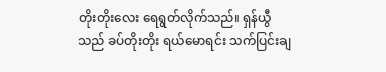တိုးတိုးလေး ရေရွတ်လိုက်သည်။ ရှန်ယွီသည် ခပ်တိုးတိုး ရယ်မောရင်း သက်ပြင်းချ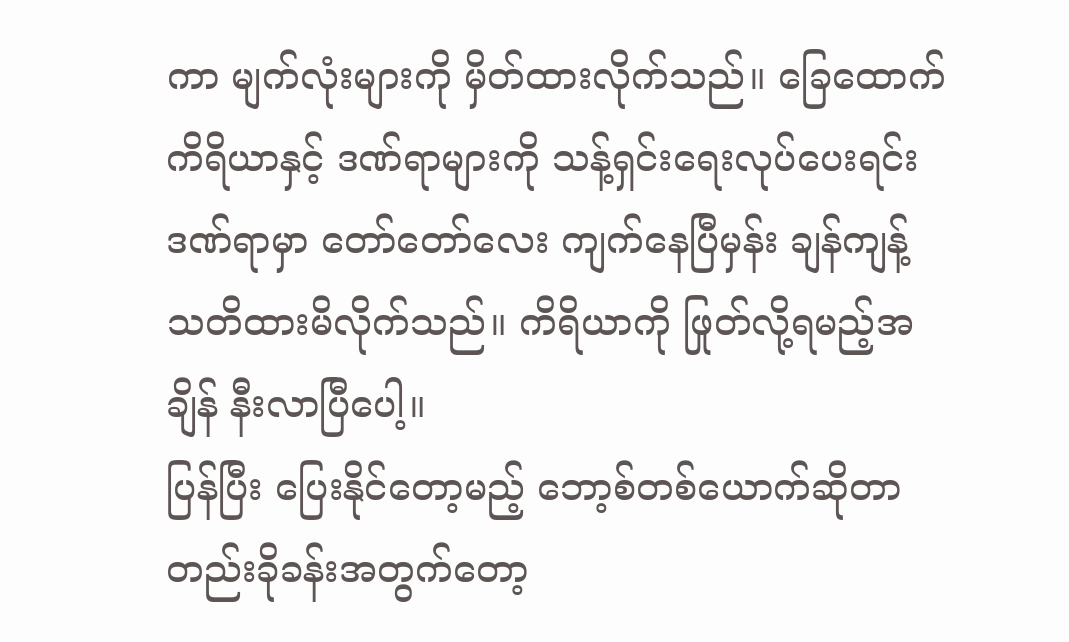ကာ မျက်လုံးများကို မှိတ်ထားလိုက်သည်။ ခြေထောက်ကိရိယာနှင့် ဒဏ်ရာများကို သန့်ရှင်းရေးလုပ်ပေးရင်း ဒဏ်ရာမှာ တော်တော်လေး ကျက်နေပြီမှန်း ချန်ကျန့် သတိထားမိလိုက်သည်။ ကိရိယာကို ဖြုတ်လို့ရမည့်အချိန် နီးလာပြီပေါ့။
ပြန်ပြီး ပြေးနိုင်တော့မည့် ဘော့စ်တစ်ယောက်ဆိုတာ တည်းခိုခန်းအတွက်တော့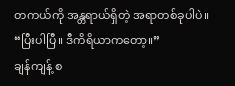တကယ်ကို အန္တရာယ်ရှိတဲ့ အရာတစ်ခုပါပဲ။
“ပြီးပါပြီ။ ဒီကိရိယာကတော့။”
ချန်ကျန့် စ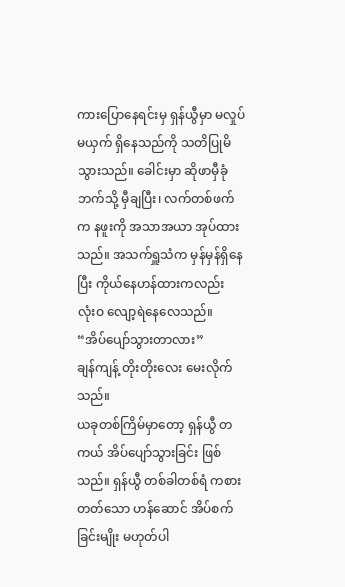ကားပြောနေရင်းမှ ရှန်ယွီမှာ မလှုပ်မယှက် ရှိနေသည်ကို သတိပြုမိသွားသည်။ ခေါင်းမှာ ဆိုဖာမှီခုံဘက်သို့ မှီချပြီး၊ လက်တစ်ဖက်က နဖူးကို အသာအယာ အုပ်ထားသည်။ အသက်ရှူသံက မှန်မှန်ရှိနေပြီး ကိုယ်နေဟန်ထားကလည်း လုံးဝ လျော့ရဲနေလေသည်။
“အိပ်ပျော်သွားတာလား”
ချန်ကျန့် တိုးတိုးလေး မေးလိုက်သည်။
ယခုတစ်ကြိမ်မှာတော့ ရှန်ယွီ တကယ် အိပ်ပျော်သွားခြင်း ဖြစ်သည်။ ရှန်ယွီ တစ်ခါတစ်ရံ ကစားတတ်သော ဟန်ဆောင် အိပ်စက်ခြင်းမျိုး မဟုတ်ပါ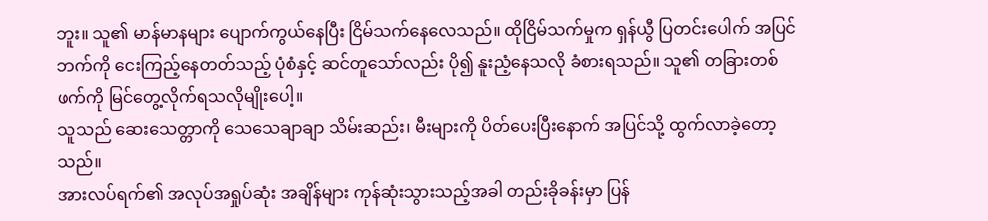ဘူး။ သူ၏ မာန်မာနများ ပျောက်ကွယ်နေပြီး ငြိမ်သက်နေလေသည်။ ထိုငြိမ်သက်မှုက ရှန်ယွီ ပြတင်းပေါက် အပြင်ဘက်ကို ငေးကြည့်နေတတ်သည့် ပုံစံနှင့် ဆင်တူသော်လည်း ပို၍ နူးညံ့နေသလို ခံစားရသည်။ သူ၏ တခြားတစ်ဖက်ကို မြင်တွေ့လိုက်ရသလိုမျိုးပေါ့။
သူသည် ဆေးသေတ္တာကို သေသေချာချာ သိမ်းဆည်း၊ မီးများကို ပိတ်ပေးပြီးနောက် အပြင်သို့ ထွက်လာခဲ့တော့သည်။
အားလပ်ရက်၏ အလုပ်အရှုပ်ဆုံး အချိန်များ ကုန်ဆုံးသွားသည့်အခါ တည်းခိုခန်းမှာ ပြန်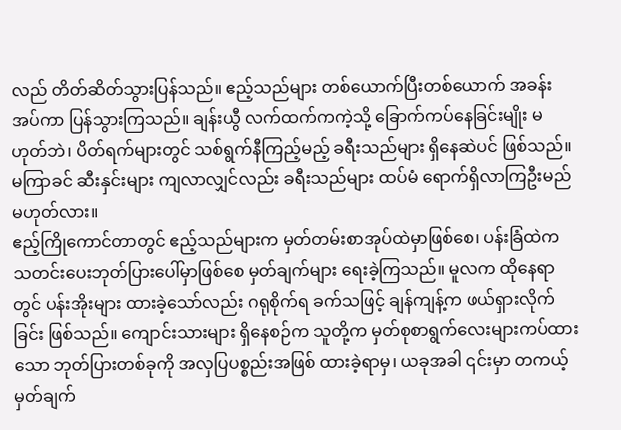လည် တိတ်ဆိတ်သွားပြန်သည်။ ဧည့်သည်များ တစ်ယောက်ပြီးတစ်ယောက် အခန်းအပ်ကာ ပြန်သွားကြသည်။ ချန်းယွီ လက်ထက်ကကဲ့သို့ ခြောက်ကပ်နေခြင်းမျိုး မဟုတ်ဘဲ၊ ပိတ်ရက်များတွင် သစ်ရွက်နီကြည့်မည့် ခရီးသည်များ ရှိနေဆဲပင် ဖြစ်သည်။ မကြာခင် ဆီးနှင်းများ ကျလာလျှင်လည်း ခရီးသည်များ ထပ်မံ ရောက်ရှိလာကြဦးမည် မဟုတ်လား။
ဧည့်ကြိုကောင်တာတွင် ဧည့်သည်များက မှတ်တမ်းစာအုပ်ထဲမှာဖြစ်စေ၊ ပန်းခြံထဲက သတင်းပေးဘုတ်ပြားပေါ်မှာဖြစ်စေ မှတ်ချက်များ ရေးခဲ့ကြသည်။ မူလက ထိုနေရာတွင် ပန်းအိုးများ ထားခဲ့သော်လည်း ဂရုစိုက်ရ ခက်သဖြင့် ချန်ကျန့်က ဖယ်ရှားလိုက်ခြင်း ဖြစ်သည်။ ကျောင်းသားများ ရှိနေစဉ်က သူတို့က မှတ်စုစာရွက်လေးများကပ်ထားသော ဘုတ်ပြားတစ်ခုကို အလှပြပစ္စည်းအဖြစ် ထားခဲ့ရာမှ၊ ယခုအခါ ၎င်းမှာ တကယ့် မှတ်ချက်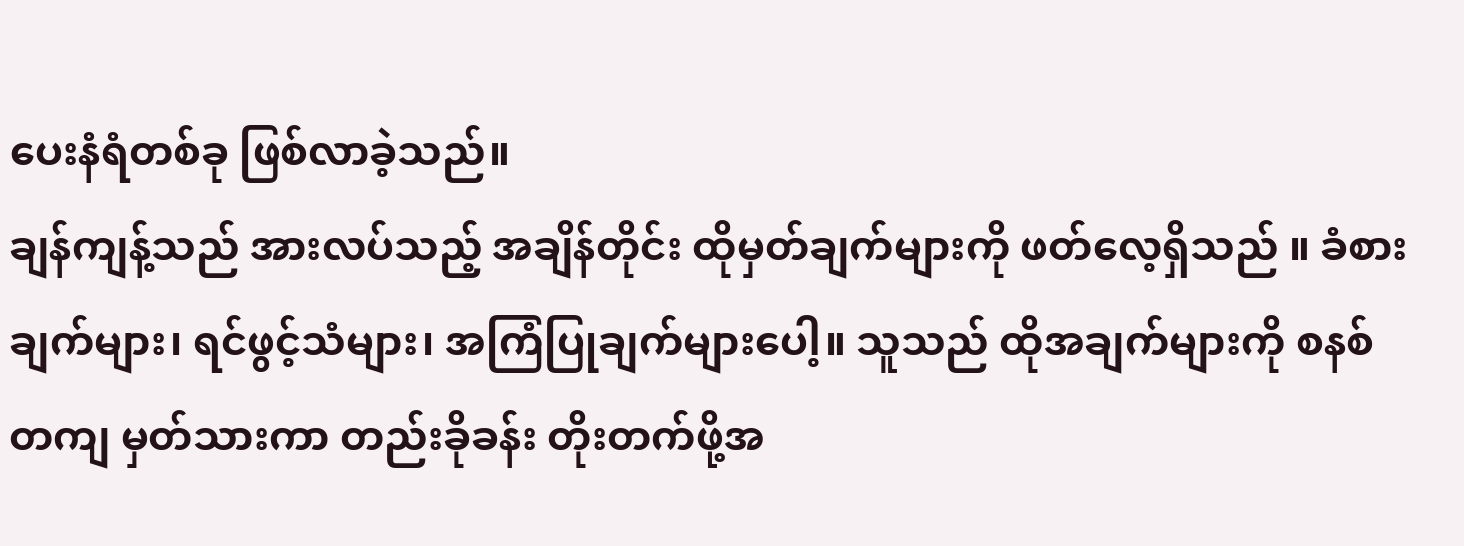ပေးနံရံတစ်ခု ဖြစ်လာခဲ့သည်။
ချန်ကျန့်သည် အားလပ်သည့် အချိန်တိုင်း ထိုမှတ်ချက်များကို ဖတ်လေ့ရှိသည် ။ ခံစားချက်များ၊ ရင်ဖွင့်သံများ၊ အကြံပြုချက်များပေါ့။ သူသည် ထိုအချက်များကို စနစ်တကျ မှတ်သားကာ တည်းခိုခန်း တိုးတက်ဖို့အ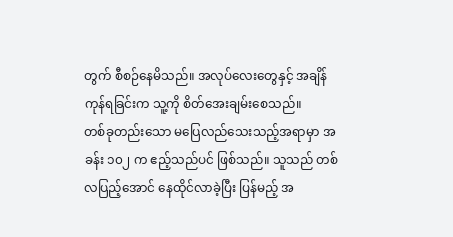တွက် စီစဉ်နေမိသည်။ အလုပ်လေးတွေနှင့် အချိန်ကုန်ရခြင်းက သူ့ကို စိတ်အေးချမ်းစေသည်။
တစ်ခုတည်းသော မပြေလည်သေးသည့်အရာမှာ အခန်း ၁၀၂ က ဧည့်သည်ပင် ဖြစ်သည်။ သူသည် တစ်လပြည့်အောင် နေထိုင်လာခဲ့ပြီး ပြန်မည့် အ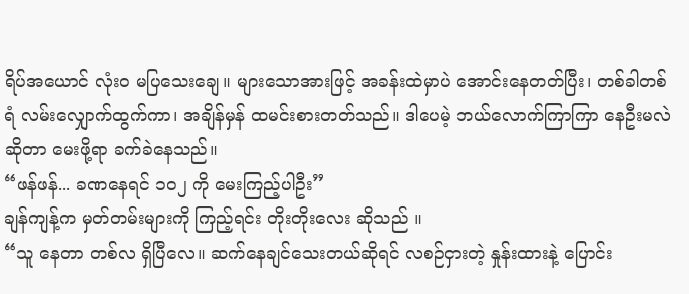ရိပ်အယောင် လုံးဝ မပြသေးချေ။ များသောအားဖြင့် အခန်းထဲမှာပဲ အောင်းနေတတ်ပြီး၊ တစ်ခါတစ်ရံ လမ်းလျှောက်ထွက်ကာ၊ အချိန်မှန် ထမင်းစားတတ်သည်။ ဒါပေမဲ့ ဘယ်လောက်ကြာကြာ နေဦးမလဲဆိုတာ မေးဖို့ရာ ခက်ခဲနေသည်။
“ဖန်ဖန်... ခဏနေရင် ၁၀၂ ကို မေးကြည့်ပါဦး”
ချန်ကျန့်က မှတ်တမ်းများကို ကြည့်ရင်း တိုးတိုးလေး ဆိုသည် ။
“သူ နေတာ တစ်လ ရှိပြီလေ။ ဆက်နေချင်သေးတယ်ဆိုရင် လစဉ်ငှားတဲ့ နှုန်းထားနဲ့ ပြောင်း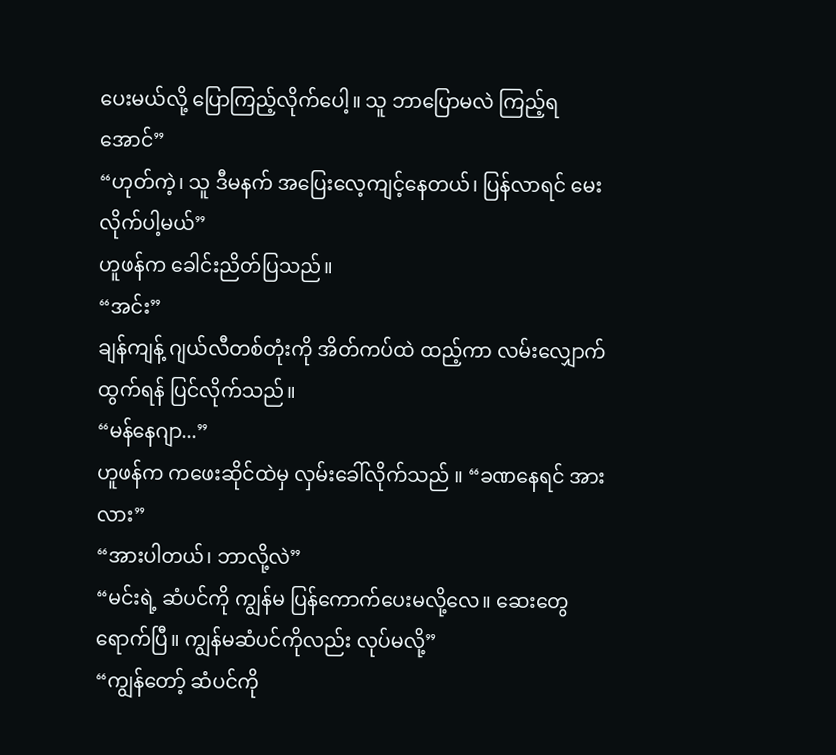ပေးမယ်လို့ ပြောကြည့်လိုက်ပေါ့။ သူ ဘာပြောမလဲ ကြည့်ရအောင်”
“ဟုတ်ကဲ့၊ သူ ဒီမနက် အပြေးလေ့ကျင့်နေတယ်၊ ပြန်လာရင် မေးလိုက်ပါ့မယ်”
ဟူဖန်က ခေါင်းညိတ်ပြသည်။
“အင်း”
ချန်ကျန့် ဂျယ်လီတစ်တုံးကို အိတ်ကပ်ထဲ ထည့်ကာ လမ်းလျှောက်ထွက်ရန် ပြင်လိုက်သည်။
“မန်နေဂျာ...”
ဟူဖန်က ကဖေးဆိုင်ထဲမှ လှမ်းခေါ်လိုက်သည် ။ “ခဏနေရင် အားလား”
“အားပါတယ်၊ ဘာလို့လဲ”
“မင်းရဲ့ ဆံပင်ကို ကျွန်မ ပြန်ကောက်ပေးမလို့လေ။ ဆေးတွေ ရောက်ပြီ။ ကျွန်မဆံပင်ကိုလည်း လုပ်မလို့”
“ကျွန်တော့် ဆံပင်ကို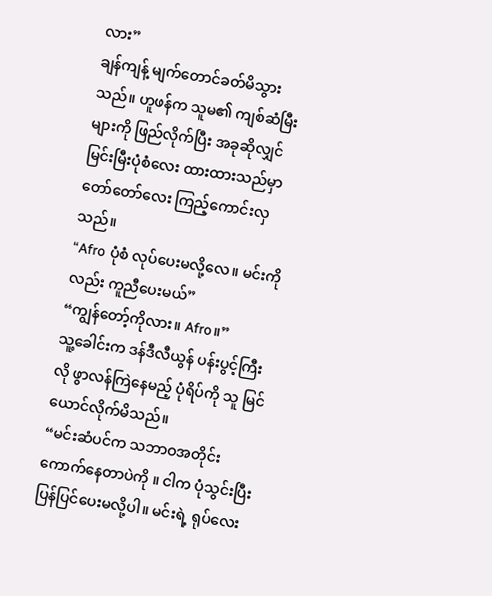လား”
ချန်ကျန့် မျက်တောင်ခတ်မိသွားသည်။ ဟူဖန်က သူမ၏ ကျစ်ဆံမြီးများကို ဖြည်လိုက်ပြီး အခုဆိုလျှင် မြင်းမြီးပုံစံလေး ထားထားသည်မှာ တော်တော်လေး ကြည့်ကောင်းလှသည်။
“Afro ပုံစံ လုပ်ပေးမလို့လေ။ မင်းကိုလည်း ကူညီပေးမယ်”
“ကျွန်တော့်ကိုလား။ Afro။”
သူ့ခေါင်းက ဒန်ဒီလီယွန် ပန်းပွင့်ကြီးလို ဖွာလန်ကြဲနေမည့် ပုံရိပ်ကို သူ မြင်ယောင်လိုက်မိသည်။
“မင်းဆံပင်က သဘာဝအတိုင်း ကောက်နေတာပဲကို ။ ငါက ပုံသွင်းပြီး ပြန်ပြင်ပေးမလို့ပါ။ မင်းရဲ့ ရုပ်လေး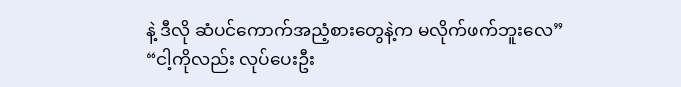နဲ့ ဒီလို ဆံပင်ကောက်အညံ့စားတွေနဲ့က မလိုက်ဖက်ဘူးလေ”
“ငါ့ကိုလည်း လုပ်ပေးဦး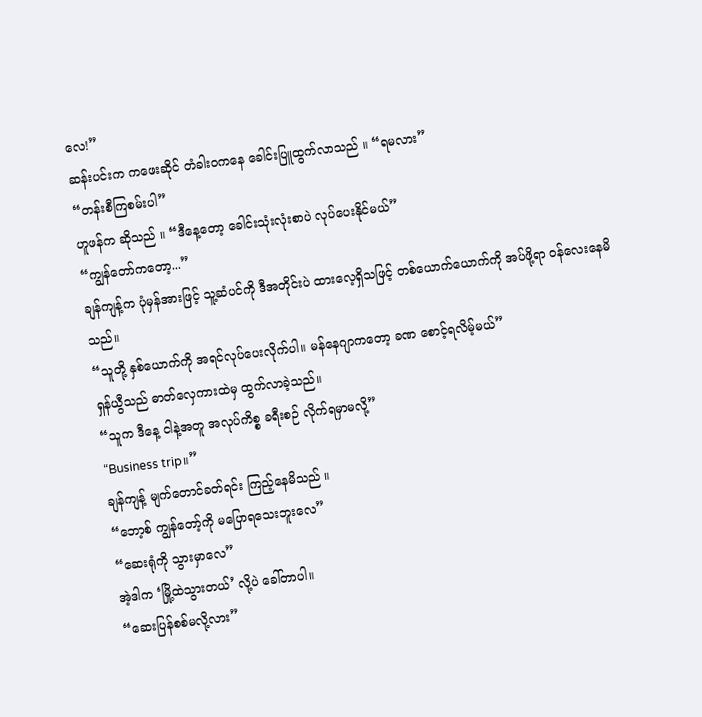လေ!”
ဆန်းပင်းက ကဖေးဆိုင် တံခါးဝကနေ ခေါင်းပြူထွက်လာသည် ။ “ရမလား”
“တန်းစီကြစမ်းပါ”
ဟူဖန်က ဆိုသည် ။ “ဒီနေ့တော့ ခေါင်းသုံးလုံးစာပဲ လုပ်ပေးနိုင်မယ်”
“ကျွန်တော်ကတော့...”
ချန်ကျန့်က ပုံမှန်အားဖြင့် သူ့ဆံပင်ကို ဒီအတိုင်းပဲ ထားလေ့ရှိသဖြင့် တစ်ယောက်ယောက်ကို အပ်ဖို့ရာ ဝန်လေးနေမိသည်။
“သူတို့ နှစ်ယောက်ကို အရင်လုပ်ပေးလိုက်ပါ။ မန်နေဂျာကတော့ ခဏ စောင့်ရလိမ့်မယ်”
ရှန်ယွီသည် ဓာတ်လှေကားထဲမှ ထွက်လာခဲ့သည်။
“သူက ဒီနေ့ ငါနဲ့အတူ အလုပ်ကိစ္စ ခရီးစဉ် လိုက်ရမှာမလို့”
“Business trip။”
ချန်ကျန့် မျက်တောင်ခတ်ရင်း ကြည့်နေမိသည် ။
“ဘော့စ် ကျွန်တော့်ကို မပြောရသေးဘူးလေ”
“ဆေးရုံကို သွားမှာလေ”
အဲ့ဒါက ‘မြို့ထဲသွားတယ်’ လို့ပဲ ခေါ်တာပါ။
“ဆေးပြန်စစ်မလို့လား”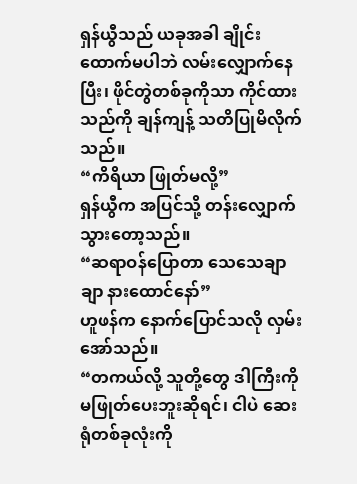ရှန်ယွီသည် ယခုအခါ ချိုင်းထောက်မပါဘဲ လမ်းလျှောက်နေပြီး၊ ဖိုင်တွဲတစ်ခုကိုသာ ကိုင်ထားသည်ကို ချန်ကျန့် သတိပြုမိလိုက်သည်။
“ကိရိယာ ဖြုတ်မလို့”
ရှန်ယွီက အပြင်သို့ တန်းလျှောက်သွားတော့သည်။
“ဆရာဝန်ပြောတာ သေသေချာချာ နားထောင်နော်”
ဟူဖန်က နောက်ပြောင်သလို လှမ်းအော်သည်။
“တကယ်လို့ သူတို့တွေ ဒါကြီးကို မဖြုတ်ပေးဘူးဆိုရင်၊ ငါပဲ ဆေးရုံတစ်ခုလုံးကို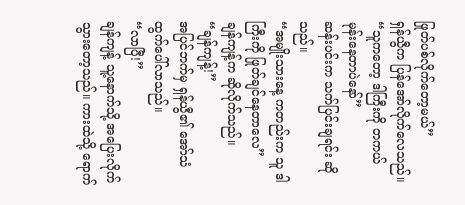ဖြုတ်ပစ်လိုက်တော့မယ်”
ရှန်ယွီက ပြန်အော်လိုက်လေသည်။
“သူကတော့ ဒါကြီးကို တကယ် မုန်းနေတာပဲနော်”
ဆန်းပင်းက သက်ပြင်းချရင်း ဆိုသည်။
“အမျိုးသားနေ့ ကတည်းက သူ ဒါကြီးကို ဖြုတ်ချင်နေတာလေ”
ချန်ကျန့်က ဆိုလိုက်သည်။
“ချန်ကျန့်!”
အပြင်ဘက်မှ ရှန်ယွီ၏ အော်သံ ထွက်ပေါ်လာသည်။
“လာပြီ!”
ချန်ကျန့် သူ့နောက်သို့ အပြေးလိုက်သွားတော့သည်။ ကားထဲသို့ ရောက်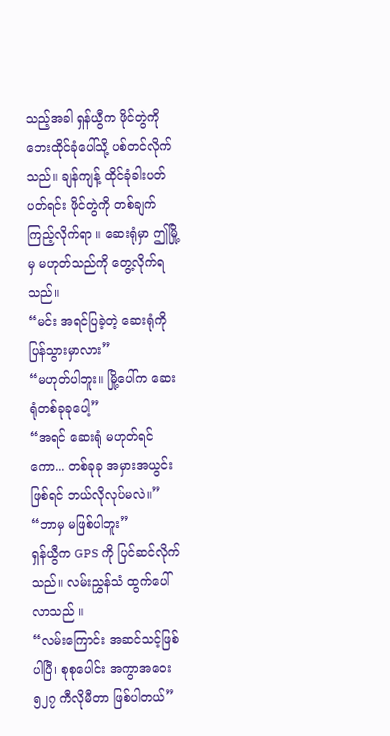သည့်အခါ ရှန်ယွီက ဖိုင်တွဲကို ဘေးထိုင်ခုံပေါ်သို့ ပစ်တင်လိုက်သည်။ ချန်ကျန့် ထိုင်ခုံခါးပတ် ပတ်ရင်း ဖိုင်တွဲကို တစ်ချက်ကြည့်လိုက်ရာ ။ ဆေးရုံမှာ ဤမြို့မှ မဟုတ်သည်ကို တွေ့လိုက်ရသည်။
“မင်း အရင်ပြခဲ့တဲ့ ဆေးရုံကို ပြန်သွားမှာလား”
“မဟုတ်ပါဘူး။ မြို့ပေါ်က ဆေးရုံတစ်ခုခုပေါ့”
“အရင် ဆေးရုံ မဟုတ်ရင်ကော... တစ်ခုခု အမှားအယွင်း ဖြစ်ရင် ဘယ်လိုလုပ်မလဲ။”
“ဘာမှ မဖြစ်ပါဘူး”
ရှန်ယွီက GPS ကို ပြင်ဆင်လိုက်သည်။ လမ်းညွှန်သံ ထွက်ပေါ်လာသည် ။
“လမ်းကြောင်း အဆင်သင့်ဖြစ်ပါပြီ၊ စုစုပေါင်း အကွာအဝေး ၅၂၇ ကီလိုမီတာ ဖြစ်ပါတယ်”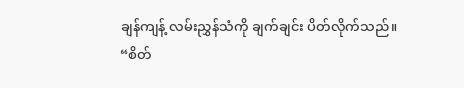ချန်ကျန့် လမ်းညွှန်သံကို ချက်ချင်း ပိတ်လိုက်သည်။
“စိတ်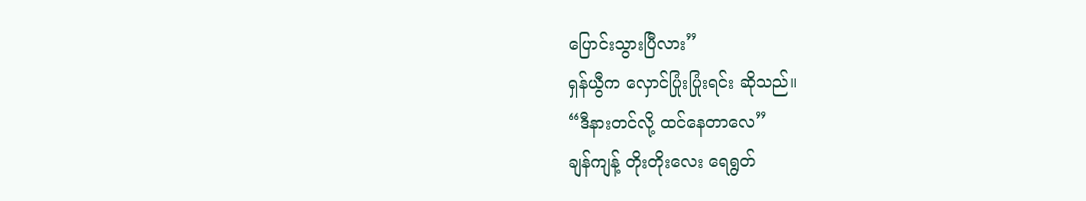ပြောင်းသွားပြီလား”
ရှန်ယွီက လှောင်ပြုံးပြုံးရင်း ဆိုသည်။
“ဒီနားတင်လို့ ထင်နေတာလေ”
ချန်ကျန့် တိုးတိုးလေး ရေရွတ်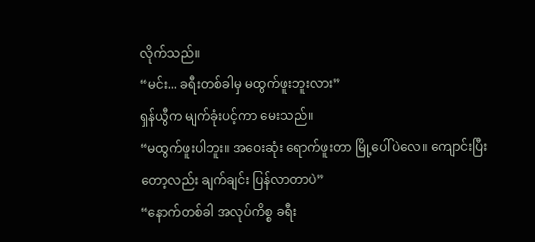လိုက်သည်။
“မင်း... ခရီးတစ်ခါမှ မထွက်ဖူးဘူးလား”
ရှန်ယွီက မျက်ခုံးပင့်ကာ မေးသည်။
“မထွက်ဖူးပါဘူး။ အဝေးဆုံး ရောက်ဖူးတာ မြို့ပေါ်ပဲလေ။ ကျောင်းပြီးတော့လည်း ချက်ချင်း ပြန်လာတာပဲ”
“နောက်တစ်ခါ အလုပ်ကိစ္စ ခရီး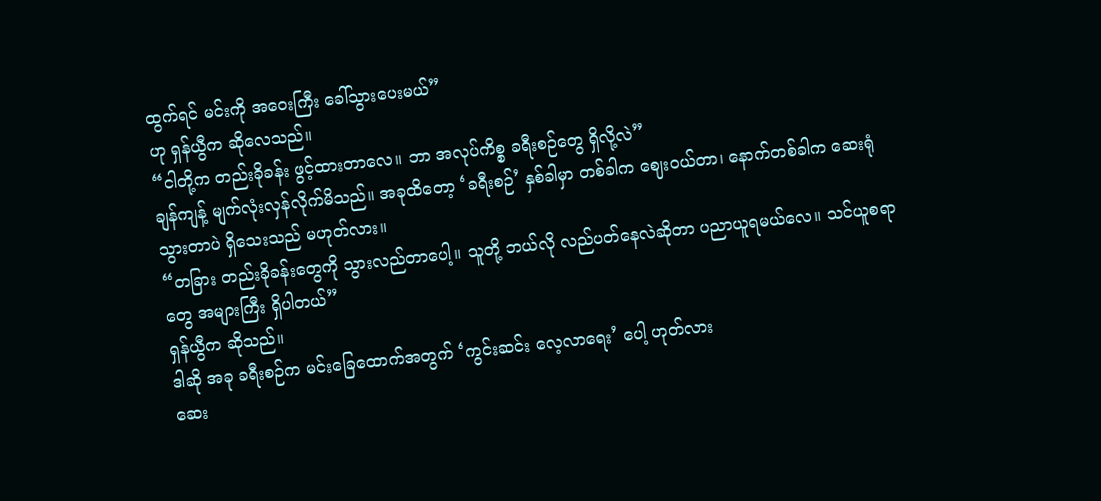ထွက်ရင် မင်းကို အဝေးကြီး ခေါ်သွားပေးမယ်”
ဟု ရှန်ယွီက ဆိုလေသည်။
“ငါတို့က တည်းခိုခန်း ဖွင့်ထားတာလေ။ ဘာ အလုပ်ကိစ္စ ခရီးစဉ်တွေ ရှိလို့လဲ”
ချန်ကျန့် မျက်လုံးလှန်လိုက်မိသည်။ အခုထိတော့ ‘ခရီးစဉ်’ နှစ်ခါမှာ တစ်ခါက ဈေးဝယ်တာ၊ နောက်တစ်ခါက ဆေးရုံသွားတာပဲ ရှိသေးသည် မဟုတ်လား။
“တခြား တည်းခိုခန်းတွေကို သွားလည်တာပေါ့။ သူတို့ ဘယ်လို လည်ပတ်နေလဲဆိုတာ ပညာယူရမယ်လေ။ သင်ယူစရာတွေ အများကြီး ရှိပါတယ်”
ရှန်ယွီက ဆိုသည်။
ဒါဆို အခု ခရီးစဉ်က မင်းခြေထောက်အတွက် ‘ကွင်းဆင်း လေ့လာရေး’ ပေါ့ ဟုတ်လား
ဆေး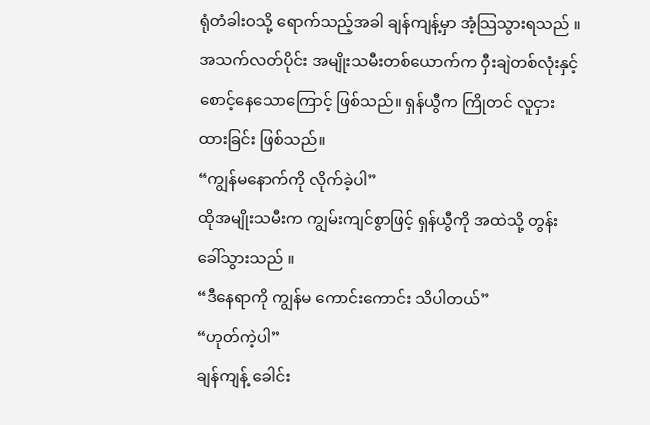ရုံတံခါးဝသို့ ရောက်သည့်အခါ ချန်ကျန့်မှာ အံ့သြသွားရသည် ။ အသက်လတ်ပိုင်း အမျိုးသမီးတစ်ယောက်က ဝှီးချဲတစ်လုံးနှင့် စောင့်နေသောကြောင့် ဖြစ်သည်။ ရှန်ယွီက ကြိုတင် လူငှားထားခြင်း ဖြစ်သည်။
“ကျွန်မနောက်ကို လိုက်ခဲ့ပါ”
ထိုအမျိုးသမီးက ကျွမ်းကျင်စွာဖြင့် ရှန်ယွီကို အထဲသို့ တွန်းခေါ်သွားသည် ။
“ဒီနေရာကို ကျွန်မ ကောင်းကောင်း သိပါတယ်”
“ဟုတ်ကဲ့ပါ”
ချန်ကျန့် ခေါင်း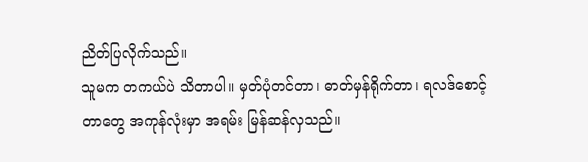ညိတ်ပြလိုက်သည်။
သူမက တကယ်ပဲ သိတာပါ။ မှတ်ပုံတင်တာ၊ ဓာတ်မှန်ရိုက်တာ၊ ရလဒ်စောင့်တာတွေ အကုန်လုံးမှာ အရမ်း မြန်ဆန်လှသည်။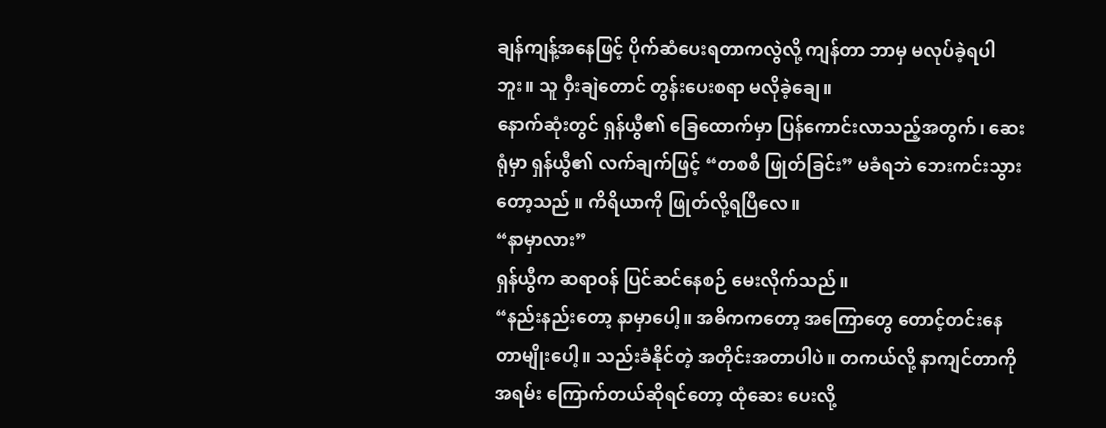ချန်ကျန့်အနေဖြင့် ပိုက်ဆံပေးရတာကလွဲလို့ ကျန်တာ ဘာမှ မလုပ်ခဲ့ရပါဘူး။ သူ ဝှီးချဲတောင် တွန်းပေးစရာ မလိုခဲ့ချေ။
နောက်ဆုံးတွင် ရှန်ယွီ၏ ခြေထောက်မှာ ပြန်ကောင်းလာသည့်အတွက်၊ ဆေးရုံမှာ ရှန်ယွီ၏ လက်ချက်ဖြင့် “တစစီ ဖြုတ်ခြင်း” မခံရဘဲ ဘေးကင်းသွားတော့သည် ။ ကိရိယာကို ဖြုတ်လို့ရပြီလေ။
“နာမှာလား”
ရှန်ယွီက ဆရာဝန် ပြင်ဆင်နေစဉ် မေးလိုက်သည်။
“နည်းနည်းတော့ နာမှာပေါ့။ အဓိကကတော့ အကြောတွေ တောင့်တင်းနေတာမျိုးပေါ့။ သည်းခံနိုင်တဲ့ အတိုင်းအတာပါပဲ။ တကယ်လို့ နာကျင်တာကို အရမ်း ကြောက်တယ်ဆိုရင်တော့ ထုံဆေး ပေးလို့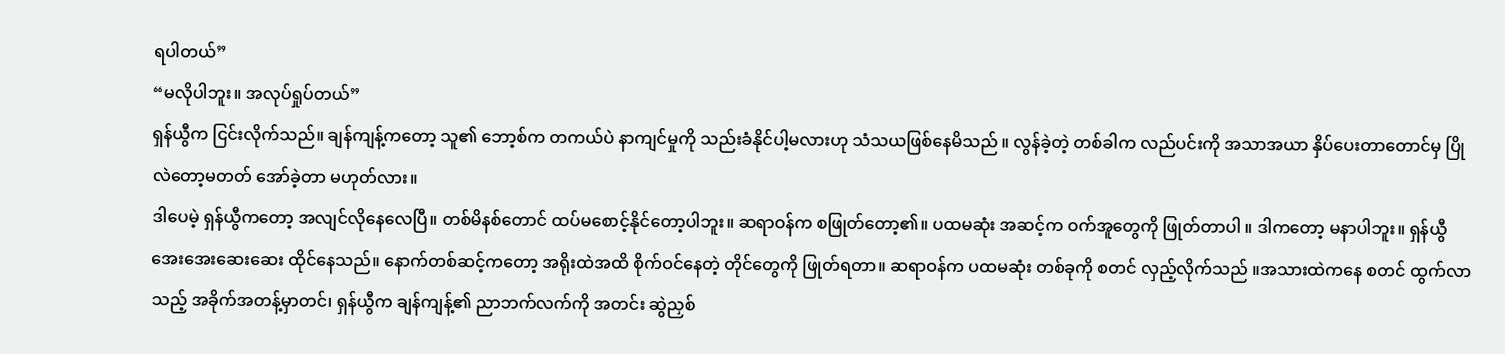ရပါတယ်”
“မလိုပါဘူး။ အလုပ်ရှုပ်တယ်”
ရှန်ယွီက ငြင်းလိုက်သည်။ ချန်ကျန့်ကတော့ သူ၏ ဘော့စ်က တကယ်ပဲ နာကျင်မှုကို သည်းခံနိုင်ပါ့မလားဟု သံသယဖြစ်နေမိသည် ။ လွန်ခဲ့တဲ့ တစ်ခါက လည်ပင်းကို အသာအယာ နှိပ်ပေးတာတောင်မှ ပြိုလဲတော့မတတ် အော်ခဲ့တာ မဟုတ်လား။
ဒါပေမဲ့ ရှန်ယွီကတော့ အလျင်လိုနေလေပြီ။ တစ်မိနစ်တောင် ထပ်မစောင့်နိုင်တော့ပါဘူး။ ဆရာဝန်က စဖြုတ်တော့၏။ ပထမဆုံး အဆင့်က ဝက်အူတွေကို ဖြုတ်တာပါ ။ ဒါကတော့ မနာပါဘူး။ ရှန်ယွီ အေးအေးဆေးဆေး ထိုင်နေသည်။ နောက်တစ်ဆင့်ကတော့ အရိုးထဲအထိ စိုက်ဝင်နေတဲ့ တိုင်တွေကို ဖြုတ်ရတာ။ ဆရာဝန်က ပထမဆုံး တစ်ခုကို စတင် လှည့်လိုက်သည် ။အသားထဲကနေ စတင် ထွက်လာသည့် အခိုက်အတန့်မှာတင်၊ ရှန်ယွီက ချန်ကျန့်၏ ညာဘက်လက်ကို အတင်း ဆွဲညှစ်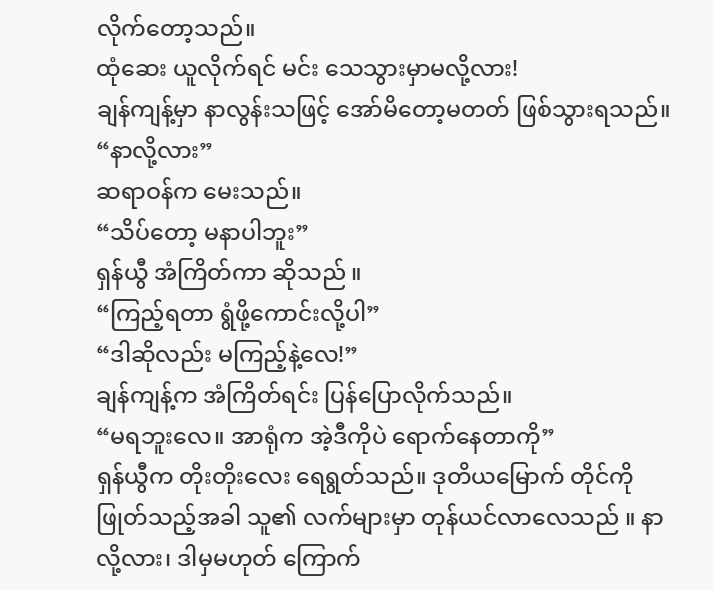လိုက်တော့သည်။
ထုံဆေး ယူလိုက်ရင် မင်း သေသွားမှာမလို့လား!
ချန်ကျန့်မှာ နာလွန်းသဖြင့် အော်မိတော့မတတ် ဖြစ်သွားရသည်။
“နာလို့လား”
ဆရာဝန်က မေးသည်။
“သိပ်တော့ မနာပါဘူး”
ရှန်ယွီ အံကြိတ်ကာ ဆိုသည် ။
“ကြည့်ရတာ ရွံဖို့ကောင်းလို့ပါ”
“ဒါဆိုလည်း မကြည့်နဲ့လေ!”
ချန်ကျန့်က အံကြိတ်ရင်း ပြန်ပြောလိုက်သည်။
“မရဘူးလေ။ အာရုံက အဲ့ဒီကိုပဲ ရောက်နေတာကို”
ရှန်ယွီက တိုးတိုးလေး ရေရွတ်သည်။ ဒုတိယမြောက် တိုင်ကို ဖြုတ်သည့်အခါ သူ၏ လက်များမှာ တုန်ယင်လာလေသည် ။ နာလို့လား၊ ဒါမှမဟုတ် ကြောက်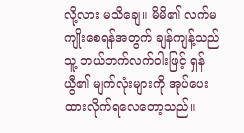လို့လား မသိချေ။ မိမိ၏ လက်မကျိုးစေရန်အတွက် ချန်ကျန့်သည် သူ့ ဘယ်ဘက်လက်ဝါးဖြင့် ရှန်ယွီ၏ မျက်လုံးများကို အုပ်ပေးထားလိုက်ရလေတော့သည်။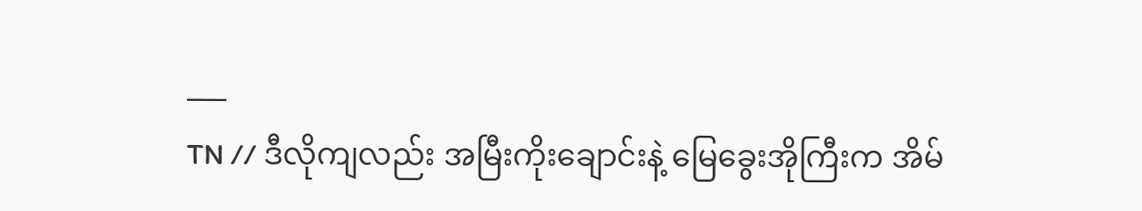___
TN // ဒီလိုကျလည်း အမြီးကိုးချောင်းနဲ့ မြေခွေးအိုကြီးက အိမ်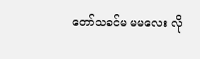တော်သခင်မ မမလေး လို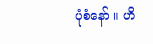ပုံစံနော် ။ ဟိ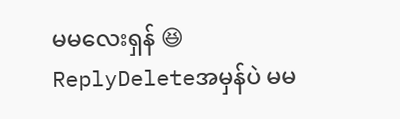မမလေးရှန် 😆
ReplyDeleteအမှန်ပဲ မမ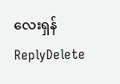လေးရှန်
ReplyDelete